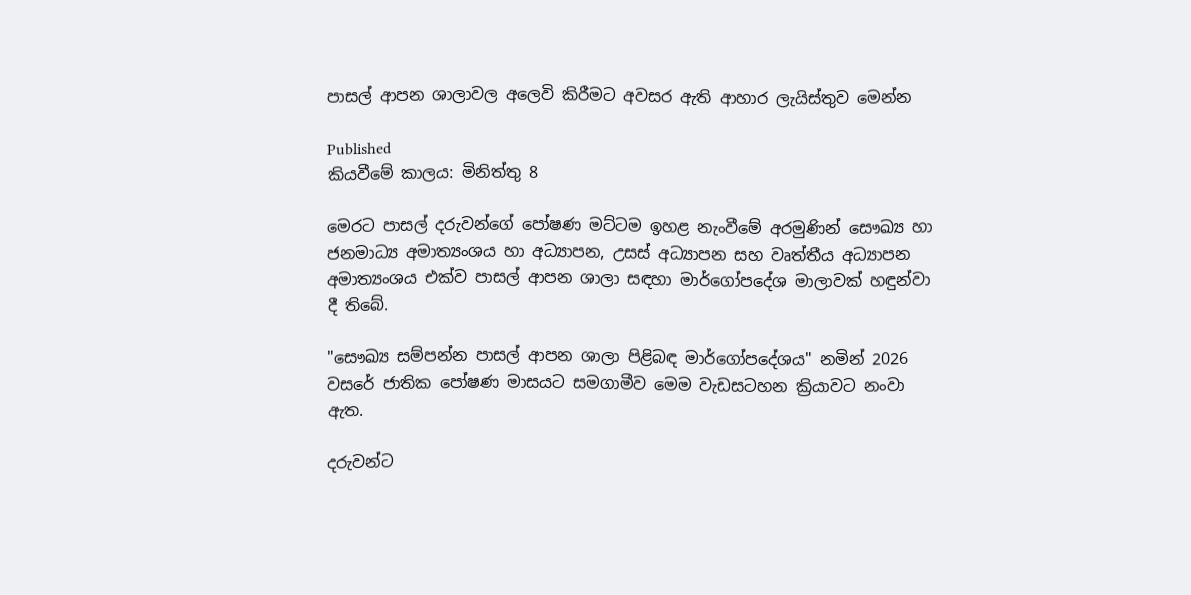පාසල් ආපන ශාලාවල අලෙවි කිරීමට අවසර ඇති ආහාර ලැයිස්තුව මෙන්න

Published
කියවීමේ කාලය: මිනිත්තු 8

මෙරට පාසල් දරුවන්ගේ පෝෂණ මට්ටම ඉහළ නැංවීමේ අරමුණින් සෞඛ්‍ය හා ජනමාධ්‍ය අමාත්‍යංශය හා අධ්‍යාපන, උසස් අධ්‍යාපන සහ වෘත්තීය අධ්‍යාපන අමාත්‍යංශය එක්ව පාසල් ආපන ශාලා සඳහා මාර්ගෝපදේශ මාලාවක් හඳුන්වා දී තිබේ.

"සෞඛ්‍ය සම්පන්න පාසල් ආපන ශාලා පිළිබඳ මාර්ගෝපදේශය" නමින් 2026 වසරේ ජාතික පෝෂණ මාසයට සමගාමීව මෙම වැඩසටහන ක්‍රියාවට නංවා ඇත.

දරුවන්ට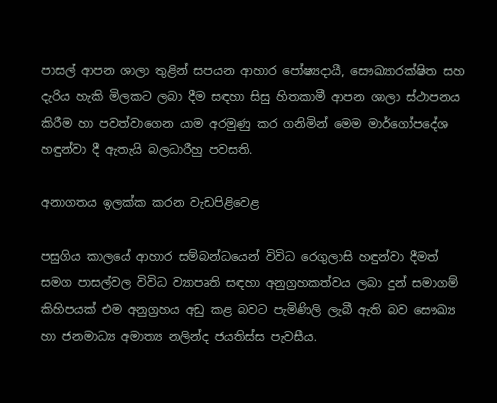පාසල් ආපන ශාලා තුළින් සපයන ආහාර පෝෂ්‍යදායී, සෞඛ්‍යාරක්ෂිත සහ දැරිය හැකි මිලකට ලබා දීම සඳහා සිසු හිතකාමී ආපන ශාලා ස්ථාපනය කිරීම හා පවත්වාගෙන යාම අරමුණු කර ගනිමින් මෙම මාර්ගෝපදේශ හඳුන්වා දී ඇතැයි බලධාරීහු පවසති.

අනාගතය ඉලක්ක කරන වැඩපිළිවෙළ

පසුගිය කාලයේ ආහාර සම්බන්ධයෙන් විවිධ රෙගුලාසි හඳුන්වා දීමත් සමග පාසල්වල විවිධ ව්‍යාපෘති සඳහා අනුග්‍රහකත්වය ලබා දුන් සමාගම් කිහිපයක් එම අනුග්‍රහය අඩු කළ බවට පැමිණිලි ලැබී ඇති බව සෞඛ්‍ය හා ජනමාධ්‍ය අමාත්‍ය නලින්ද ජයතිස්ස පැවසීය.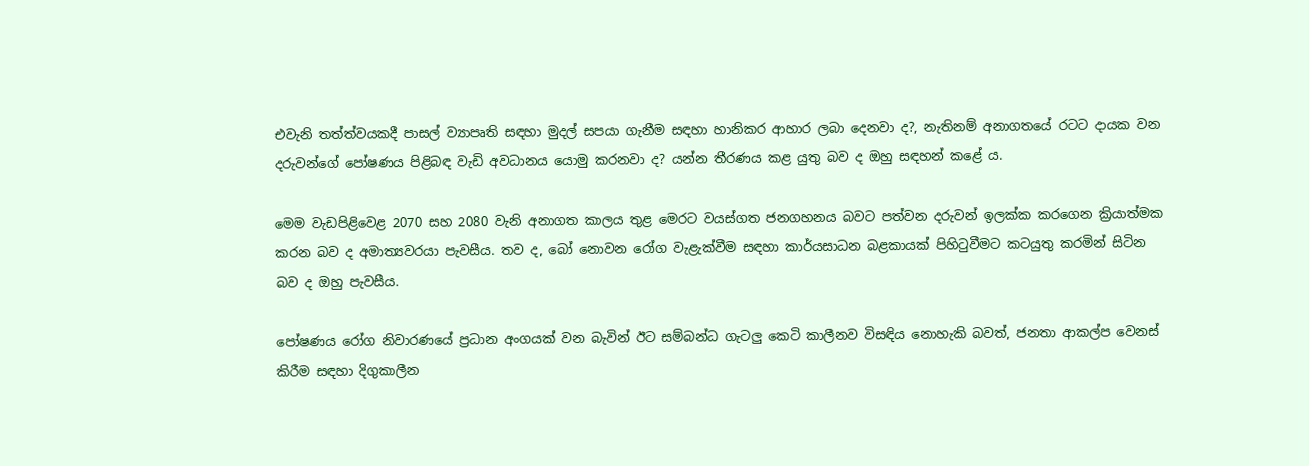එවැනි තත්ත්වයකදී පාසල් ව්‍යාපෘති සඳහා මුදල් සපයා ගැනීම සඳහා හානිකර ආහාර ලබා දෙනවා ද?, නැතිනම් අනාගතයේ රටට දායක වන දරුවන්ගේ පෝෂණය පිළිබඳ වැඩි අවධානය යොමු කරනවා ද? යන්න තීරණය කළ යුතු බව ද ඔහු සඳහන් කළේ ය.

මෙම වැඩපිළිවෙළ 2070 සහ 2080 වැනි අනාගත කාලය තුළ මෙරට වයස්ගත ජනගහනය බවට පත්වන දරුවන් ඉලක්ක කරගෙන ක්‍රියාත්මක කරන බව ද අමාත්‍යවරයා පැවසීය. තව ද, බෝ නොවන රෝග වැළැක්වීම සඳහා කාර්යසාධන බළකායක් පිහිටුවීමට කටයුතු කරමින් සිටින බව ද ඔහු පැවසීය.

පෝෂණය රෝග නිවාරණයේ ප්‍රධාන අංගයක් වන බැවින් ඊට සම්බන්ධ ගැටලු කෙටි කාලීනව විසඳිය නොහැකි බවත්, ජනතා ආකල්ප වෙනස් කිරීම සඳහා දිගුකාලීන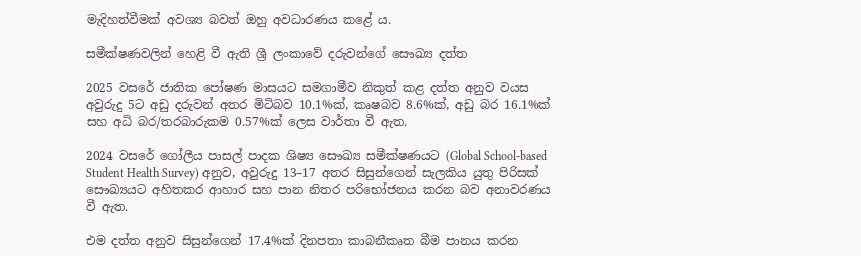මැදිහත්වීමක් අවශ්‍ය බවත් ඔහු අවධාරණය කළේ ය.

සමීක්ෂණවලින් හෙළි වී ඇති ශ්‍රී ලංකාවේ දරුවන්ගේ සෞඛ්‍ය දත්ත

2025 වසරේ ජාතික පෝෂණ මාසයට සමගාමීව නිකුත් කළ දත්ත අනුව වයස අවුරුදු 5ට අඩු දරුවන් අතර මිටිබව 10.1%ක්, කෘෂබව 8.6%ක්, අඩු බර 16.1%ක් සහ අධි බර/තරබාරුකම 0.57%ක් ලෙස වාර්තා වී ඇත.

2024 වසරේ ගෝලීය පාසල් පාදක ශිෂ්‍ය සෞඛ්‍ය සමීක්ෂණයට (Global School-based Student Health Survey) අනුව, අවුරුදු 13–17 අතර සිසුන්ගෙන් සැලකිය යුතු පිරිසක් සෞඛ්‍යයට අහිතකර ආහාර සහ පාන නිතර පරිභෝජනය කරන බව අනාවරණය වී ඇත.

එම දත්ත අනුව සිසුන්ගෙන් 17.4%ක් දිනපතා කාබනීකෘත බීම පානය කරන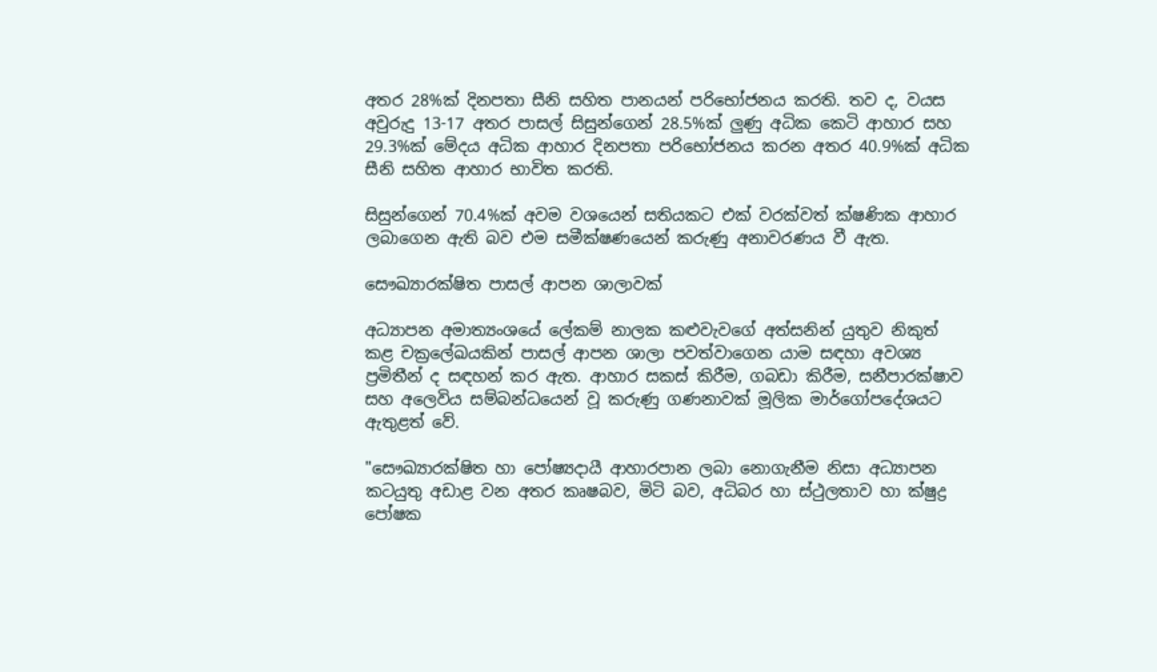අතර 28%ක් දිනපතා සීනි සහිත පානයන් පරිභෝජනය කරති. තව ද, වයස අවුරුදු 13-17 අතර පාසල් සිසුන්ගෙන් 28.5%ක් ලුණු අධික කෙටි ආහාර සහ 29.3%ක් මේදය අධික ආහාර දිනපතා පරිභෝජනය කරන අතර 40.9%ක් අධික සීනි සහිත ආහාර භාවිත කරති.

සිසුන්ගෙන් 70.4%ක් අවම වශයෙන් සතියකට එක් වරක්වත් ක්ෂණික ආහාර ලබාගෙන ඇති බව එම සමීක්ෂණයෙන් කරුණු අනාවරණය වී ඇත.

සෞඛ්‍යාරක්ෂිත පාසල් ආපන ශාලාවක්

අධ්‍යාපන අමාත්‍යංශයේ ලේකම් නාලක කළුවැවගේ අත්සනින් යුතුව නිකුත් කළ චක්‍රලේඛයකින් පාසල් ආපන ශාලා පවත්වාගෙන යාම සඳහා අවශ්‍ය ප්‍රමිතීන් ද සඳහන් කර ඇත. ආහාර සකස් කිරීම, ගබඩා කිරීම, සනීපාරක්ෂාව සහ අලෙවිය සම්බන්ධයෙන් වූ කරුණු ගණනාවක් මූලික මාර්ගෝපදේශයට ඇතුළත් වේ.

"සෞඛ්‍යාරක්ෂිත හා පෝෂ්‍යදායී ආහාරපාන ලබා නොගැනීම නිසා අධ්‍යාපන කටයුතු අඩාළ වන අතර කෘෂබව, මිටි බව, අධිබර හා ස්ථුලතාව හා ක්ෂුද්‍ර පෝෂක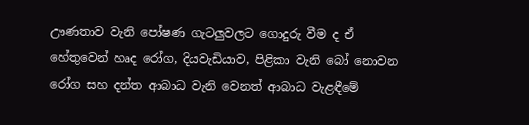ඌණතාව වැනි පෝෂණ ගැටලුවලට ගොදුරු වීම ද ඒ හේතුවෙන් හෘද රෝග, දියවැඩියාව, පිළිකා වැනි බෝ නොවන රෝග සහ දන්ත ආබාධ වැනි වෙනත් ආබාධ වැළඳීමේ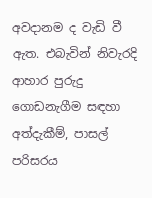අවදානම ද වැඩි වී ඇත. එබැවින් නිවැරදි ආහාර පුරුදු ගොඩනැගීම සඳහා අත්දැකීම්, පාසල් පරිසරය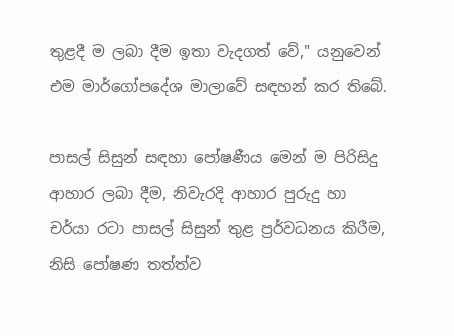තුළදී ම ලබා දීම ඉතා වැදගත් වේ," යනුවෙන් එම මාර්ගෝපදේශ මාලාවේ සඳහන් කර තිබේ.

පාසල් සිසුන් සඳහා පෝෂණීය මෙන් ම පිරිසිදු ආහාර ලබා දීම, නිවැරදි ආහාර පුරුදු හා චර්යා රටා පාසල් සිසුන් තුළ ප්‍රර්වධනය කිරීම, නිසි පෝෂණ තත්ත්ව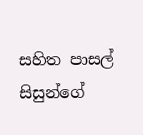සහිත පාසල් සිසුන්ගේ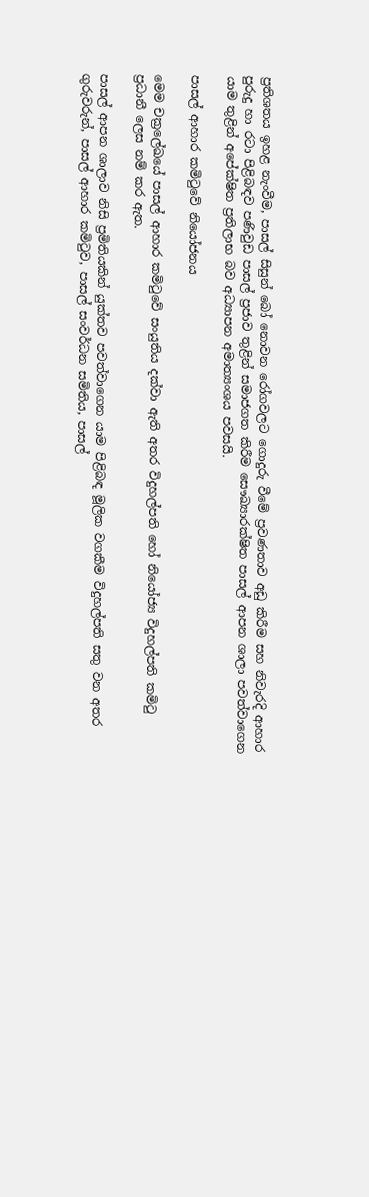ප්‍රතිශතය ඉහළ නැංවීම, පාසල් සිසුන් බෝ නොවන රෝගවලට ගොදුරු වීමේ ප්‍රවණතාව අඩු කිරීම සහ නිවැරදි ආහාර පුරුදු හා රටා පිළිබඳව පණිවුඩ පාසල් ප්‍රජාව තුළින් සමාජගත කිරීම සෞඛ්‍යාරක්ෂිත පාසල් ආපන ශාලා පවත්වාගෙන යාම තුළින් අපේක්ෂිත ප්‍රතිලාභ බව අධ්‍යාපන අමාත්‍යංශය පවසයි.

පාසල් ආහාර කමිටුවේ නියෝජනය

මෙම චක්‍රලේඛයේ පාසල් ආහාර කමිටුවේ සංයුතිය දක්වා ඇති අතර විදුහල්පති හෝ නියෝජ්‍ය විදුහල්පති කමිටු ප්‍රධානී ලෙස නම් කර ඇත.

පාසල් ආපන ශාලාව නිසි ප්‍රමිතියකින් යුක්තව පවත්වාගෙන යාම පිළිබඳ මූලික වගකීම විදුහල්පති සතු වන අතර ගුරුවරුන්, පාසල් ආහාර කමිටුව, පාසල් සංවර්ධන සමිතිය, පාසල්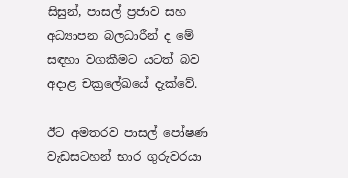සිසුන්, පාසල් ප්‍රජාව සහ අධ්‍යාපන බලධාරීන් ද මේ සඳහා වගකීමට යටත් බව අදාළ චක්‍රලේඛයේ දැක්වේ.

ඊට අමතරව පාසල් පෝෂණ වැඩසටහන් භාර ගුරුවරයා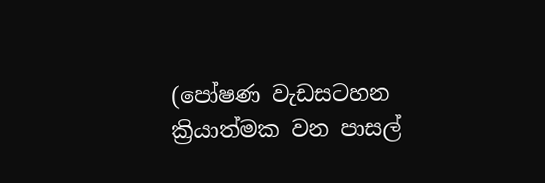(පෝෂණ වැඩසටහන ක්‍රියාත්මක වන පාසල්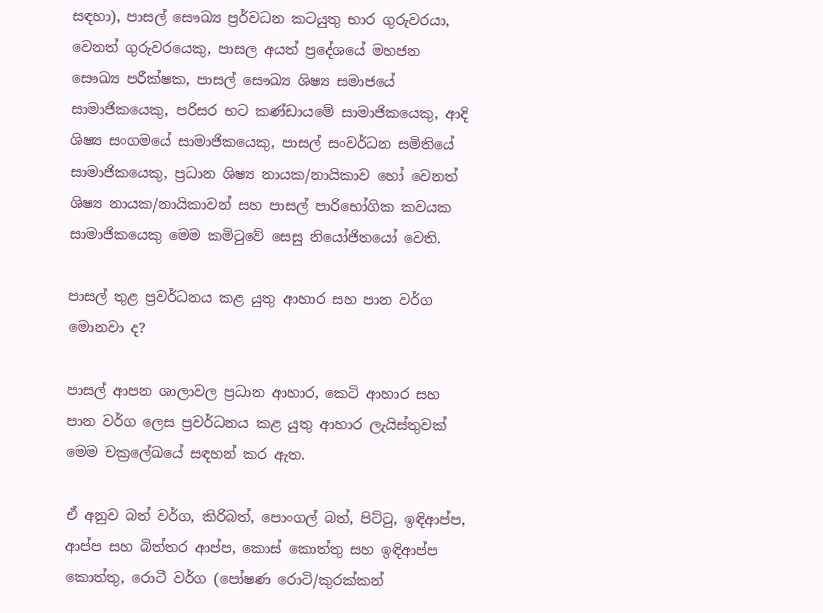සඳහා), පාසල් සෞඛ්‍ය ප්‍රර්වධන කටයුතු භාර ගුරුවරයා, වෙනත් ගුරුවරයෙකු, පාසල අයත් ප්‍රදේශයේ මහජන සෞඛ්‍ය පරීක්ෂක, පාසල් සෞඛ්‍ය ශිෂ්‍ය සමාජයේ සාමාජිකයෙකු, පරිසර භට කණ්ඩායමේ සාමාජිකයෙකු, ආදි ශිෂ්‍ය සංගමයේ සාමාජිකයෙකු, පාසල් සංවර්ධන සමිතියේ සාමාජිකයෙකු, ප්‍රධාන ශිෂ්‍ය නායක/නායිකාව හෝ වෙනත් ශිෂ්‍ය නායක/නායිකාවන් සහ පාසල් පාරිභෝගික කවයක සාමාජිකයෙකු මෙම කමිටුවේ සෙසු නියෝජිතයෝ වෙති.

පාසල් තුළ ප්‍රවර්ධනය කළ යුතු ආහාර සහ පාන වර්ග මොනවා ද?

පාසල් ආපන ශාලාවල ප්‍රධාන ආහාර, කෙටි ආහාර සහ පාන වර්ග ලෙස ප්‍රවර්ධනය කළ යුතු ආහාර ලැයිස්තුවක් මෙම චක්‍රලේඛයේ සඳහන් කර ඇත.

ඒ අනුව බත් වර්ග, කිරිබත්, පොංගල් බත්, පිට්ටු, ඉඳිආප්ප, ආප්ප සහ බිත්තර ආප්ප, කොස් කොත්තු සහ ඉඳිආප්ප කොත්තු, රොටී වර්ග (පෝෂණ රොටි/කුරක්කන්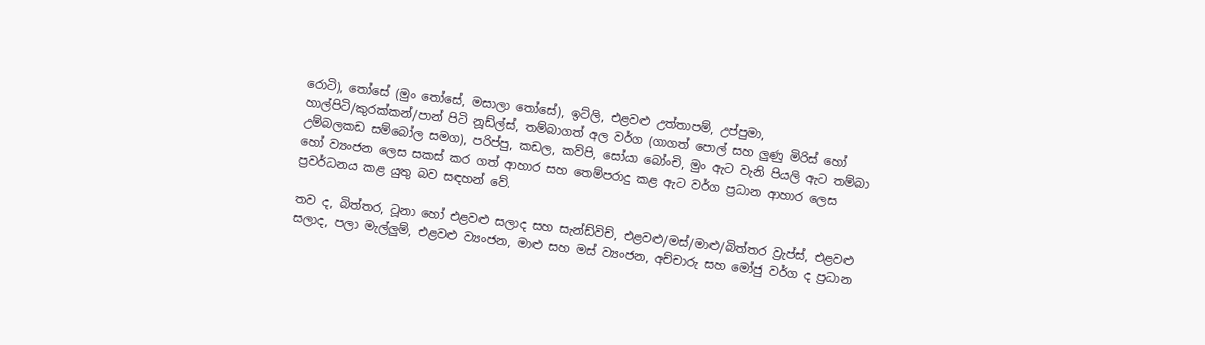රොටි), තෝසේ (මුං තෝසේ, මසාලා තෝසේ), ඉට්ලි, එළවළු උත්තාපම්, උප්පුමා, හාල්පිටි/කුරක්කන්/පාන් පිටි නූඩ්ල්ස්, තම්බාගත් අල වර්ග (ගාගත් පොල් සහ ලුණු මිරිස් හෝ උම්බලකඩ සම්බෝල සමග), පරිප්පු, කඩල, කව්පි, සෝයා බෝංචි, මුං ඇට වැනි පියලි ඇට තම්බා හෝ ව්‍යංජන ලෙස සකස් කර ගත් ආහාර සහ තෙම්පරාදු කළ ඇට වර්ග ප්‍රධාන ආහාර ලෙස ප්‍රවර්ධනය කළ යුතු බව සඳහන් වේ.

තව ද, බිත්තර, ටූනා හෝ එළවළු සලාද සහ සැන්ඩ්විච්, එළවළු/මස්/මාළු/බිත්තර ව්‍රැප්ස්, එළවළු සලාද, පලා මැල්ලුම්, එළවළු ව්‍යංජන, මාළු සහ මස් ව්‍යංජන, අච්චාරු සහ මෝජු වර්ග ද ප්‍රධාන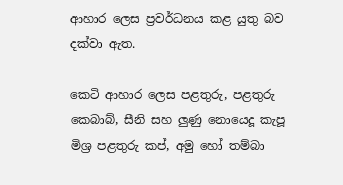ආහාර ලෙස ප්‍රවර්ධනය කළ යුතු බව දක්වා ඇත.

කෙටි ආහාර ලෙස පළතුරු, පළතුරු කෙබාබ්, සීනි සහ ලුණු නොයෙදූ කැපූ මිශ්‍ර පළතුරු කප්, අමු හෝ තම්බා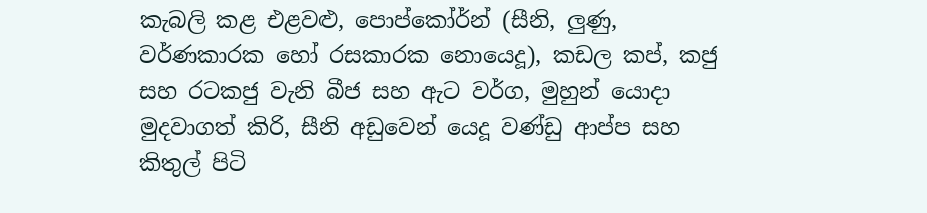කැබලි කළ එළවළු, පොප්කෝර්න් (සීනි, ලුණු, වර්ණකාරක හෝ රසකාරක නොයෙදූ), කඩල කප්, කජු සහ රටකජු වැනි බීජ සහ ඇට වර්ග, මුහුන් යොදා මුදවාගත් කිරි, සීනි අඩුවෙන් යෙදූ වණ්ඩු ආප්ප සහ කිතුල් පිටි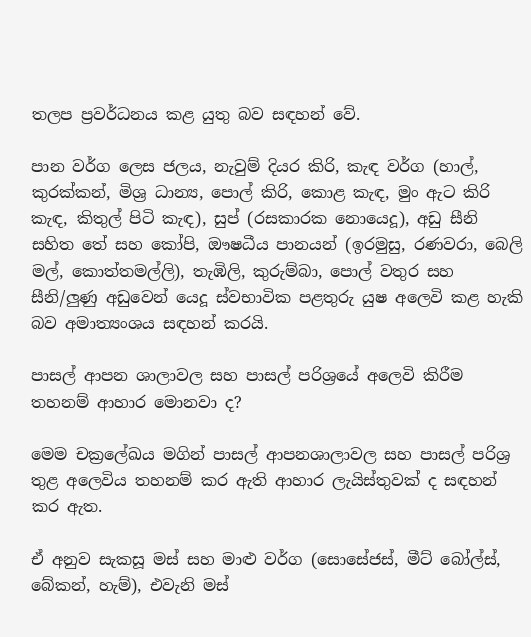තලප ප්‍රවර්ධනය කළ යුතු බව සඳහන් වේ.

පාන වර්ග ලෙස ජලය, නැවුම් දියර කිරි, කැඳ වර්ග (හාල්, කුරක්කන්, මිශ්‍ර ධාන්‍ය, පොල් කිරි, කොළ කැඳ, මුං ඇට කිරි කැඳ, කිතුල් පිටි කැඳ), සුප් (රසකාරක නොයෙදූ), අඩු සීනි සහිත තේ සහ කෝපි, ඖෂධීය පානයන් (ඉරමුසු, රණවරා, බෙලි මල්, කොත්තමල්ලි), තැඹිලි, කුරුම්බා, පොල් වතුර සහ සීනි/ලුණු අඩුවෙන් යෙදූ ස්වභාවික පළතුරු යුෂ අලෙවි කළ හැකි බව අමාත්‍යංශය සඳහන් කරයි.

පාසල් ආපන ශාලාවල සහ පාසල් පරිශ්‍රයේ අලෙවි කිරීම තහනම් ආහාර මොනවා ද?

මෙම චක්‍රලේඛය මගින් පාසල් ආපනශාලාවල සහ පාසල් පරිශ්‍ර තුළ අලෙවිය තහනම් කර ඇති ආහාර ලැයිස්තුවක් ද සඳහන් කර ඇත.

ඒ අනුව සැකසූ මස් සහ මාළු වර්ග (සොසේජස්, මීට් බෝල්ස්, බේකන්, හැම්), එවැනි මස්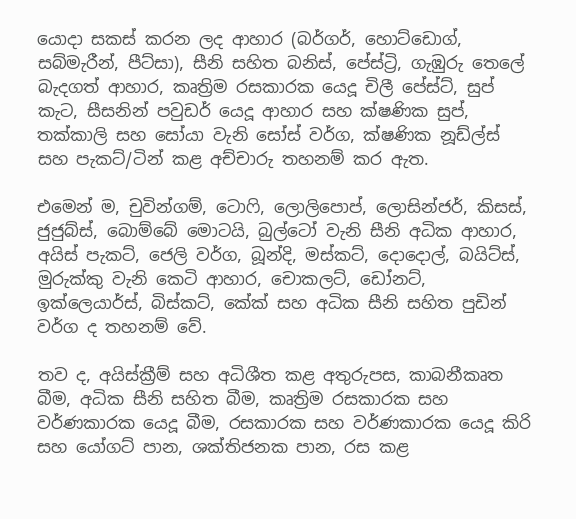යොදා සකස් කරන ලද ආහාර (බර්ගර්, හොට්ඩොග්, සබ්මැරීන්, පීට්සා), සීනි සහිත බනිස්, පේස්ට්‍රි, ගැඹුරු තෙලේ බැදගත් ආහාර, කෘත්‍රිම රසකාරක යෙදූ චිලී පේස්ට්, සුප් කැට, සීසනින් පවුඩර් යෙදූ ආහාර සහ ක්ෂණික සුප්, තක්කාලි සහ සෝයා වැනි සෝස් වර්ග, ක්ෂණික නූඩ්ල්ස් සහ පැකට්/ටින් කළ අච්චාරු තහනම් කර ඇත.

එමෙන් ම, චුවින්ගම්, ටොෆි, ලොලිපොප්, ලොසින්ජර්, කිසස්, ජුජුබ්ස්, බොම්බේ මොටයි, බුල්ටෝ වැනි සීනි අධික ආහාර, අයිස් පැකට්, ජෙලි වර්ග, බූන්දි, මස්කට්, දොදොල්, බයිට්ස්, මුරුක්කු වැනි කෙටි ආහාර, චොකලට්, ඩෝනට්, ඉක්ලෙයාර්ස්, බිස්කට්, කේක් සහ අධික සීනි සහිත පුඩින් වර්ග ද තහනම් වේ.

තව ද, අයිස්ක්‍රීම් සහ අධිශීත කළ අතුරුපස, කාබනීකෘත බීම, අධික සීනි සහිත බීම, කෘත්‍රිම රසකාරක සහ වර්ණකාරක යෙදූ බීම, රසකාරක සහ වර්ණකාරක යෙදූ කිරි සහ යෝගට් පාන, ශක්තිජනක පාන, රස කළ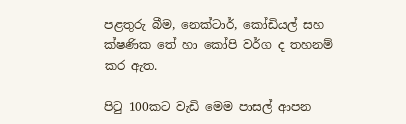පළතුරු බීම, නෙක්ටාර්, කෝඩියල් සහ ක්ෂණික තේ හා කෝපි වර්ග ද තහනම් කර ඇත.

පිටු 100කට වැඩි මෙම පාසල් ආපන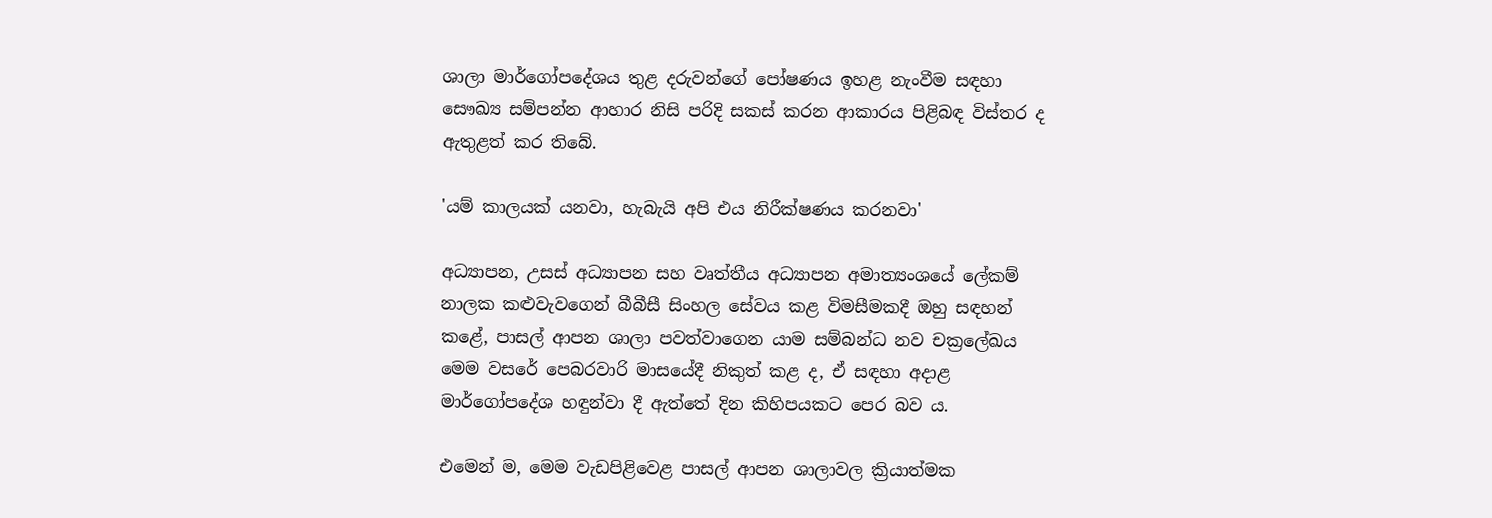ශාලා මාර්ගෝපදේශය තුළ දරුවන්ගේ පෝෂණය ඉහළ නැංවීම සඳහා සෞඛ්‍ය සම්පන්න ආහාර නිසි පරිදි සකස් කරන ආකාරය පිළිබඳ විස්තර ද ඇතුළත් කර තිබේ.

'යම් කාලයක් යනවා, හැබැයි අපි එය නිරීක්ෂණය කරනවා'

අධ්‍යාපන, උසස් අධ්‍යාපන සහ වෘත්තීය අධ්‍යාපන අමාත්‍යංශයේ ලේකම් නාලක කළුවැවගෙන් බීබීසී සිංහල සේවය කළ විමසීමකදී ඔහු සඳහන් කළේ, පාසල් ආපන ශාලා පවත්වාගෙන යාම සම්බන්ධ නව චක්‍රලේඛය මෙම වසරේ පෙබරවාරි මාසයේදී නිකුත් කළ ද, ඒ සඳහා අදාළ මාර්ගෝපදේශ හඳුන්වා දී ඇත්තේ දින කිහිපයකට පෙර බව ය.

එමෙන් ම, මෙම වැඩපිළිවෙළ පාසල් ආපන ශාලාවල ක්‍රියාත්මක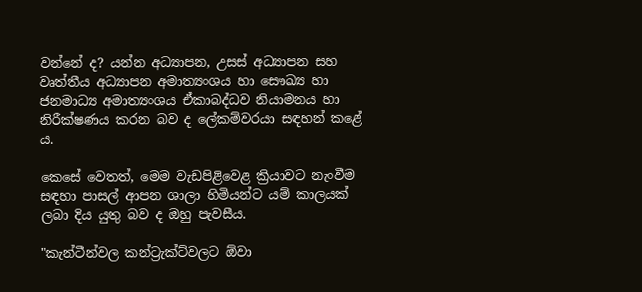වන්නේ ද? යන්න අධ්‍යාපන, උසස් අධ්‍යාපන සහ වෘත්තීය අධ්‍යාපන අමාත්‍යංශය හා සෞඛ්‍ය හා ජනමාධ්‍ය අමාත්‍යංශය ඒකාබද්ධව නියාමනය හා නිරීක්ෂණය කරන බව ද ලේකම්වරයා සඳහන් කළේ ය.

කෙසේ වෙතත්, මෙම වැඩපිළිවෙළ ක්‍රියාවට නැංවීම සඳහා පාසල් ආපන ශාලා හිමියන්ට යම් කාලයක් ලබා දිය යුතු බව ද ඔහු පැවසීය.

"කැන්ටීන්වල කන්ට්‍රැක්ට්වලට ඕවා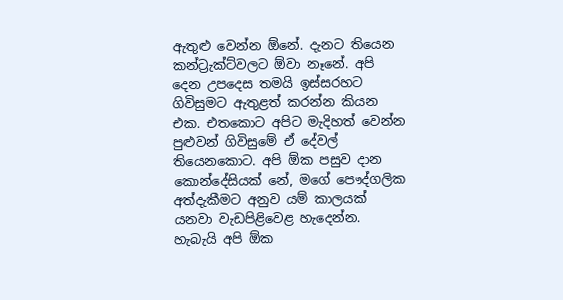ඇතුළු වෙන්න ඕනේ. දැනට තියෙන කන්ට්‍රැක්ට්වලට ඕවා නෑනේ. අපි දෙන උපදෙස තමයි ඉස්සරහට ගිවිසුමට ඇතුළත් කරන්න කියන එක. එතකොට අපිට මැදිහත් වෙන්න පුළුවන් ගිවිසුමේ ඒ දේවල් තියෙනකොට. අපි ඕක පසුව දාන කොන්දේසියක් නේ, මගේ පෞද්ගලික අත්දැකීමට අනුව යම් කාලයක් යනවා වැඩපිළිවෙළ හැදෙන්න. හැබැයි අපි ඕක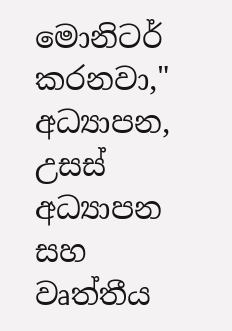මොනිටර් කරනවා," අධ්‍යාපන, උසස් අධ්‍යාපන සහ වෘත්තීය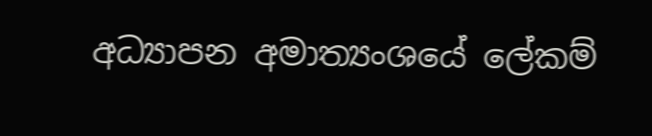අධ්‍යාපන අමාත්‍යංශයේ ලේකම්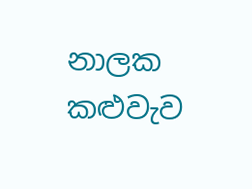නාලක කළුවැව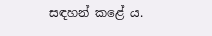සඳහන් කළේ ය.